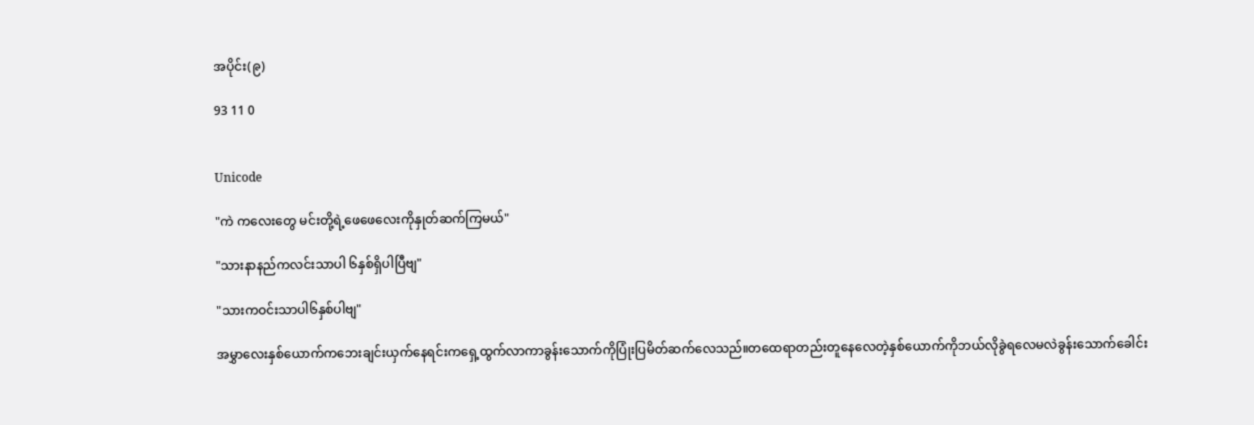အပိုင်း(၉)

93 11 0


Unicode

"ကဲ ကလေးတွေ မင်းတို့ရဲ့ဖေဖေလေးကိုနှုတ်ဆက်ကြမယ်"

"သားနာနည်ကလင်းသာပါ ၆နှစ်ရှိပါပြီဗျ"

"သားကဝင်းသာပါ၆နှစ်ပါဗျ"

အမွှာလေးနှစ်ယောက်ကဘေးချင်းယှက်နေရင်းကရှေ့ထွက်လာကာခွန်းသောက်ကိုပြုံးပြမိတ်ဆက်လေသည်။တထေရာတည်းတူနေလေတဲ့နှစ်ယောက်ကိုဘယ်လိုခွဲရလေမလဲခွန်းသောက်ခေါင်း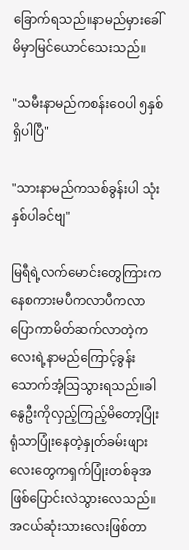ခြောက်ရသည်။နာမည်မှားခေါ်မိမှာမြင်ယောင်သေးသည်။

"သမီးနာမည်ကစန်းဝေပါ ၅နှစ်ရှိပါပြီ"

"သားနာမည်ကသစ်ခွန်းပါ သုံးနှစ်ပါခင်ဗျ"

မြရီရဲ့လက်မောင်းတွေကြားကနေစကားမပီကလာပီကလာပြောကာမိတ်ဆက်လာတဲ့ကလေးရဲ့နာမည်ကြောင့်ခွန်းသောက်အံ့သြသွားရသည်။ခါနွေဦးကိုလှည့်ကြည့်မိတော့ပြုံးရုံသာပြုံးနေတဲ့နှုတ်ခမ်းဖျားလေးတွေကရှက်ပြုံးတစ်ခုအဖြစ်ပြောင်းလဲသွားလေသည်။အငယ်ဆုံးသားလေးဖြစ်တာ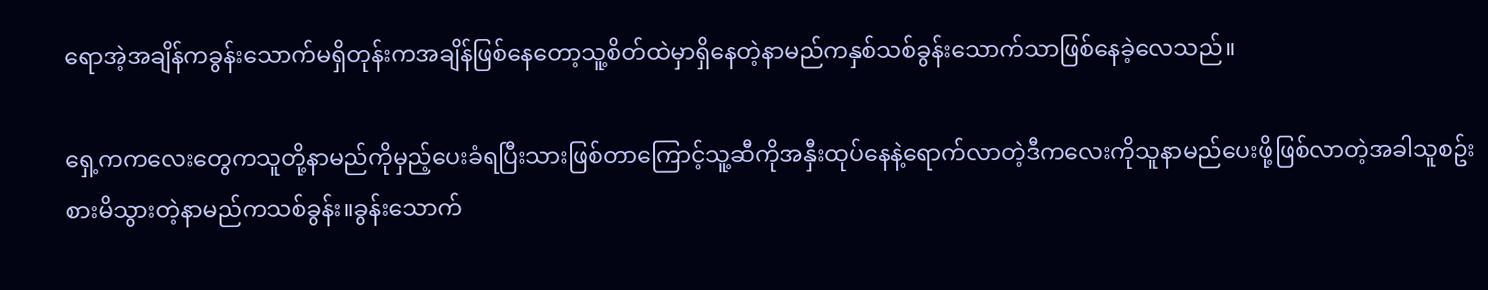ရောအဲ့အချိန်ကခွန်းသောက်မရှိတုန်းကအချိန်ဖြစ်နေတော့သူ့စိတ်ထဲမှာရှိနေတဲ့နာမည်ကနှစ်သစ်ခွန်းသောက်သာဖြစ်နေခဲ့လေသည်။

ရှေ့ကကလေးတွေကသူတို့နာမည်ကိုမှည့်ပေးခံရပြီးသားဖြစ်တာကြောင့်သူ့ဆီကိုအနှီးထုပ်နေနဲ့ရောက်လာတဲ့ဒီကလေးကိုသူနာမည်ပေးဖို့ဖြစ်လာတဲ့အခါသူစဥ်းစားမိသွားတဲ့နာမည်ကသစ်ခွန်း။ခွန်းသောက်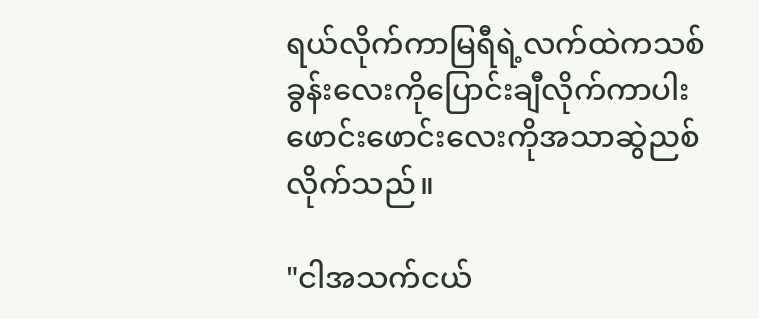ရယ်လိုက်ကာမြရီရဲ့လက်ထဲကသစ်ခွန်းလေးကိုပြောင်းချီလိုက်ကာပါးဖောင်းဖောင်းလေးကိုအသာဆွဲညစ်လိုက်သည်။

"ငါအသက်ငယ်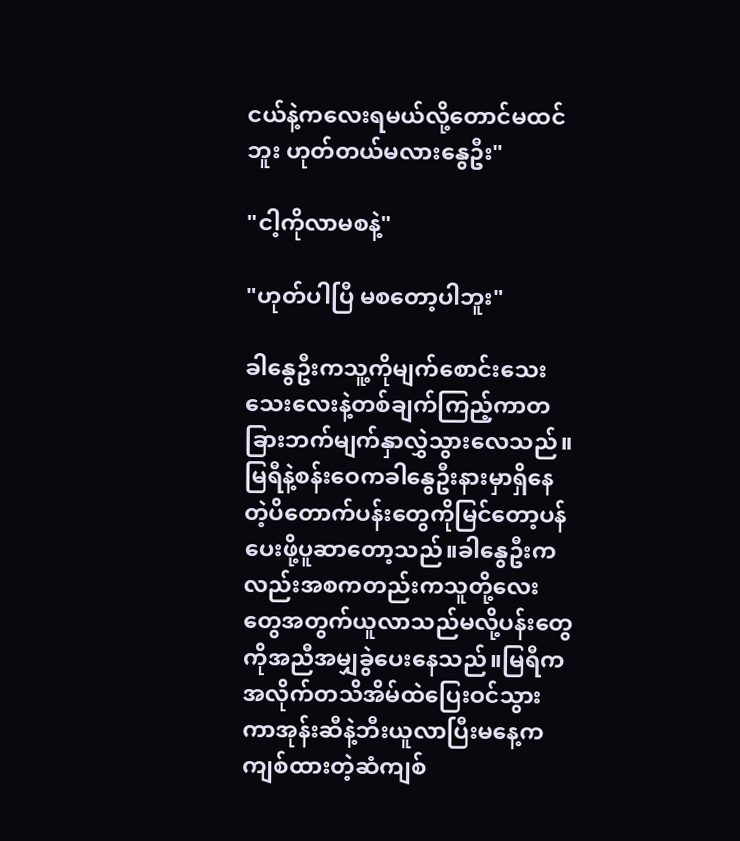ငယ်နဲ့ကလေးရမယ်လို့တောင်မထင်ဘူး ဟုတ်တယ်မလားနွေဦး"

"ငါ့ကိုလာမစနဲ့"

"ဟုတ်ပါပြီ မစတော့ပါဘူး"

ခါနွေဦးကသူ့ကိုမျက်စောင်းသေးသေးလေးနဲ့တစ်ချက်ကြည့်ကာတခြားဘက်မျက်နှာလွှဲသွားလေသည်။မြရီနဲ့စန်းဝေကခါနွေဦးနားမှာရှိနေတဲ့ပိတောက်ပန်းတွေကိုမြင်တော့ပန်ပေးဖို့ပူဆာတော့သည်။ခါနွေဦးကလည်းအစကတည်းကသူတို့လေးတွေအတွက်ယူလာသည်မလို့ပန်းတွေကိုအညီအမျှခွဲပေးနေသည်။မြရီကအလိုက်တသိအိမ်ထဲပြေးဝင်သွားကာအုန်းဆီနဲ့ဘီးယူလာပြီးမနေ့ကကျစ်ထားတဲ့ဆံကျစ်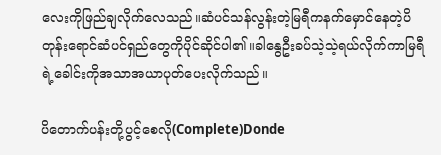လေးကိုဖြည်ချလိုက်လေသည်။ဆံပင်သန်လွန်းတဲ့မြရီကနက်မှောင်နေတဲ့ပိတုန်းရောင်ဆံပင်ရှည်တွေကိုပိုင်‌ဆိုင်ပါ၏။ခါနွေဦးခပ်သဲ့သဲ့ရယ်လိုက်ကာမြရီရဲ့ခေါင်းကိုအသာအယာပုတ်ပေးလိုက်သည်။

ပိတောက်ပန်းတို့ပွင့်စေလို(Complete)Donde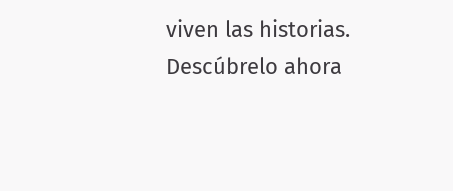viven las historias. Descúbrelo ahora